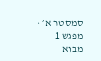סמסטר א׳ · מפגש 1
מבוא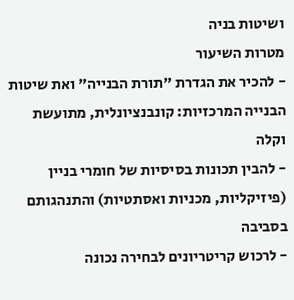ושיטות בניה
מטרות השיעור
- להכיר את הגדרת "תורת הבנייה" ואת שיטות הבנייה המרכזיות: קונבנציונלית, מתועשת וקלה
- להבין תכונות בסיסיות של חומרי בניין (פיזיקליות, מכניות ואסתטיות) והתנהגותם בסביבה
- לרכוש קריטריונים לבחירה נכונה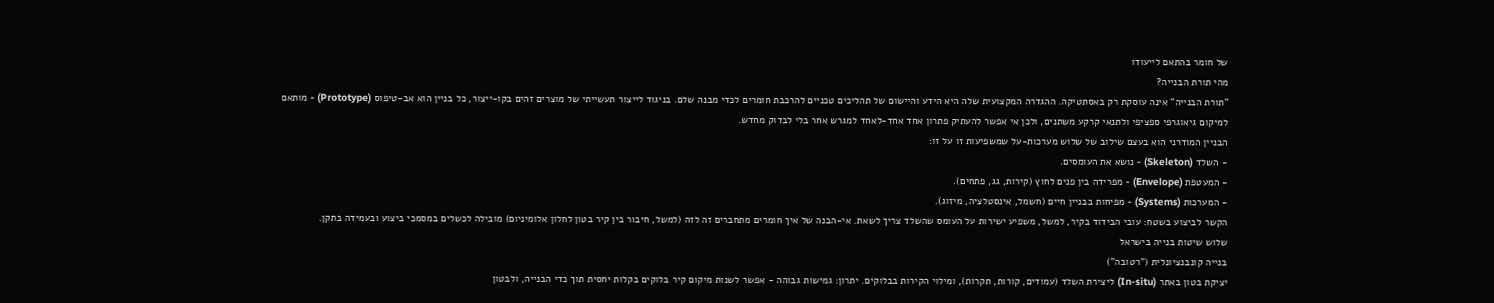של חומר בהתאם לייעודו
מהי תורת הבנייה?
"תורת הבנייה" אינה עוסקת רק באסתטיקה. ההגדרה המקצועית שלה היא הידע והיישום של תהליכים טכניים להרכבת חומרים לכדי מבנה שלם. בניגוד לייצור תעשייתי של מוצרים זהים בקו-ייצור, כל בניין הוא אב-טיפוס (Prototype) - מותאם למיקום גיאוגרפי ספציפי ולתנאי קרקע משתנים, ולכן אי אפשר להעתיק פתרון אחד אחד-לאחד למגרש אחר בלי לבדוק מחדש.
הבניין המודרני הוא בעצם שילוב של שלוש מערכות-על שמשפיעות זו על זו:
- השלד (Skeleton) - נושא את העומסים.
- המעטפת (Envelope) - מפרידה בין פנים לחוץ (קירות, גג, פתחים).
- המערכות (Systems) - מפיחות בבניין חיים (חשמל, אינסטלציה, מיזוג).
הקשר לביצוע בשטח: עובי הבידוד בקיר, למשל, משפיע ישירות על העומס שהשלד צריך לשאת. אי-הבנה של איך חומרים מתחברים זה לזה (למשל, חיבור בין קיר בטון לחלון אלומיניום) מובילה לכשלים במסמכי ביצוע ובעמידה בתקן.
שלוש שיטות בנייה בישראל
בנייה קונבנציונלית ("רטובה")
יציקת בטון באתר (In-situ) ליצירת השלד (עמודים, קורות, תקרות), ומילוי הקירות בבלוקים. יתרון: גמישות גבוהה - אפשר לשנות מיקום קיר בלוקים בקלות יחסית תוך כדי הבנייה, ולבטון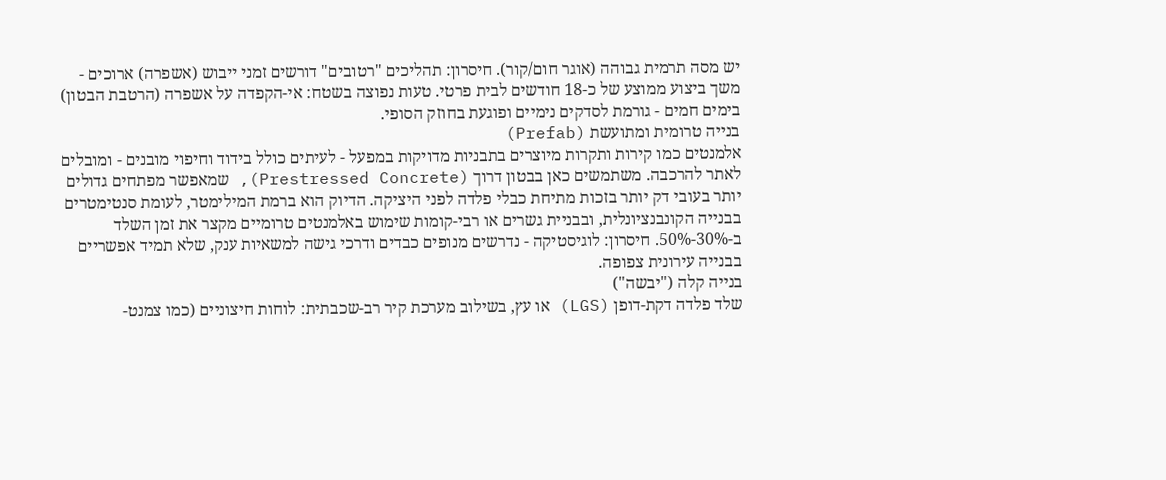יש מסה תרמית גבוהה (אוגר חום/קור). חיסרון: תהליכים "רטובים" דורשים זמני ייבוש (אשפרה) ארוכים - משך ביצוע ממוצע של כ-18 חודשים לבית פרטי. טעות נפוצה בשטח: אי-הקפדה על אשפרה (הרטבת הבטון) בימים חמים - גורמת לסדקים נימיים ופוגעת בחוזק הסופי.
בנייה טרומית ומתועשת (Prefab)
אלמנטים כמו קירות ותקרות מיוצרים בתבניות מדויקות במפעל - לעיתים כולל בידוד וחיפוי מובנים - ומובלים לאתר להרכבה. משתמשים כאן בבטון דרוך (Prestressed Concrete), שמאפשר מפתחים גדולים יותר בעובי דק יותר בזכות מתיחת כבלי פלדה לפני היציקה. הדיוק הוא ברמת המילימטר, לעומת סנטימטרים בבנייה הקונבנציונלית, ובבניית גשרים או רבי-קומות שימוש באלמנטים טרומיים מקצר את זמן השלד ב-30%-50%. חיסרון: לוגיסטיקה - נדרשים מנופים כבדים ודרכי גישה למשאיות ענק, שלא תמיד אפשריים בבנייה עירונית צפופה.
בנייה קלה ("יבשה")
שלד פלדה דקת-דופן (LGS) או עץ, בשילוב מערכת קיר רב-שכבתית: לוחות חיצוניים (כמו צמנט-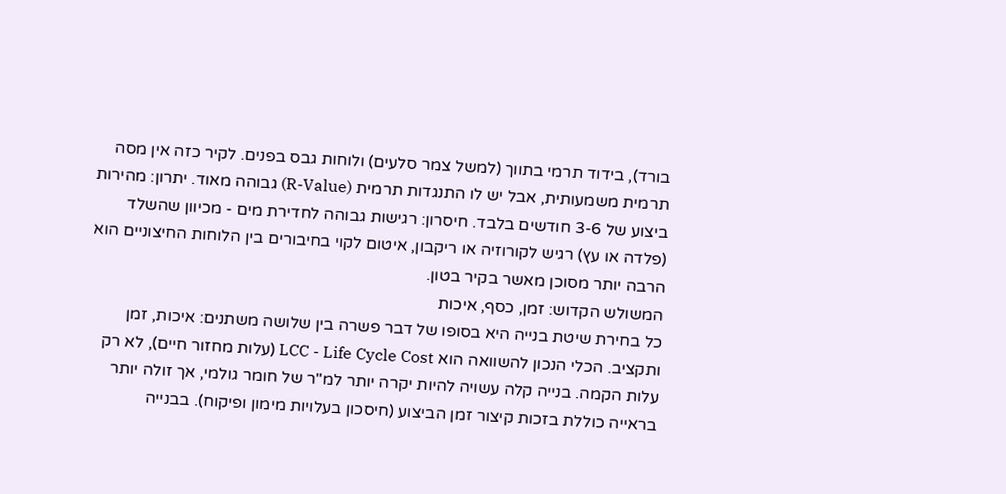בורד), בידוד תרמי בתווך (למשל צמר סלעים) ולוחות גבס בפנים. לקיר כזה אין מסה תרמית משמעותית, אבל יש לו התנגדות תרמית (R-Value) גבוהה מאוד. יתרון: מהירות ביצוע של 3-6 חודשים בלבד. חיסרון: רגישות גבוהה לחדירת מים - מכיוון שהשלד (פלדה או עץ) רגיש לקורוזיה או ריקבון, איטום לקוי בחיבורים בין הלוחות החיצוניים הוא הרבה יותר מסוכן מאשר בקיר בטון.
המשולש הקדוש: זמן, כסף, איכות
כל בחירת שיטת בנייה היא בסופו של דבר פשרה בין שלושה משתנים: איכות, זמן ותקציב. הכלי הנכון להשוואה הוא LCC - Life Cycle Cost (עלות מחזור חיים), לא רק עלות הקמה. בנייה קלה עשויה להיות יקרה יותר למ"ר של חומר גולמי, אך זולה יותר בראייה כוללת בזכות קיצור זמן הביצוע (חיסכון בעלויות מימון ופיקוח). בבנייה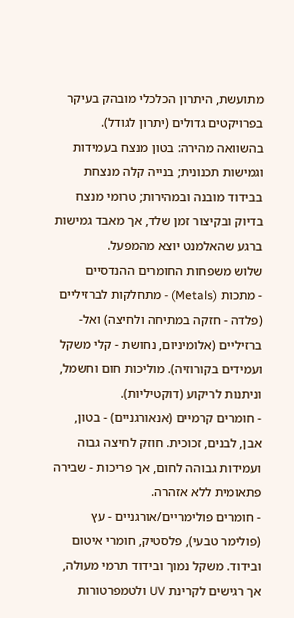מתועשת, היתרון הכלכלי מובהק בעיקר בפרויקטים גדולים (יתרון לגודל). בהשוואה מהירה: בטון מנצח בעמידות וגמישות תכנונית; בנייה קלה מנצחת בבידוד מובנה ובמהירות; טרומי מנצח בדיוק ובקיצור זמן שלד, אך מאבד גמישות ברגע שהאלמנט יוצא מהמפעל.
שלוש משפחות החומרים ההנדסיים
- מתכות (Metals) - מתחלקות לברזיליים (פלדה - חזקה במתיחה ולחיצה) ואל-ברזיליים (אלומיניום, נחושת - קלי משקל ועמידים בקורוזיה). מוליכות חום וחשמל, וניתנות לריקוע (דוקטיליות).
- חומרים קרמיים (אנאורגניים) - בטון, אבן, לבנים, זכוכית. חוזק לחיצה גבוה ועמידות גבוהה לחום, אך פריכות - שבירה פתאומית ללא אזהרה.
- חומרים פולימריים/אורגניים - עץ (פולימר טבעי), פלסטיק, חומרי איטום ובידוד. משקל נמוך ובידוד תרמי מעולה, אך רגישים לקרינת UV ולטמפרטורות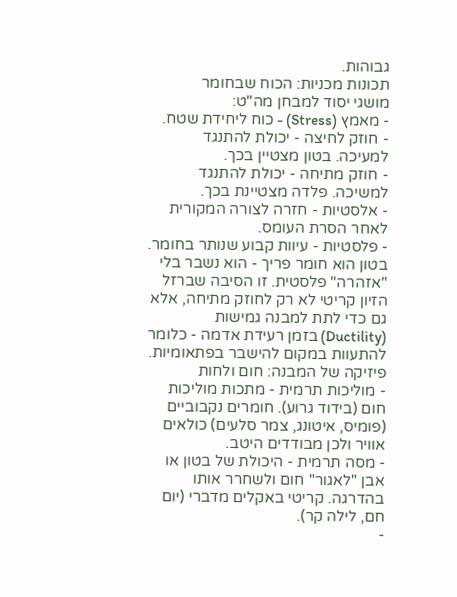גבוהות.
תכונות מכניות: הכוח שבחומר
מושגי יסוד למבחן מה"ט:
- מאמץ (Stress) - כוח ליחידת שטח.
- חוזק לחיצה - יכולת להתנגד למעיכה. בטון מצטיין בכך.
- חוזק מתיחה - יכולת להתנגד למשיכה. פלדה מצטיינת בכך.
- אלסטיות - חזרה לצורה המקורית לאחר הסרת העומס.
- פלסטיות - עיוות קבוע שנותר בחומר.
בטון הוא חומר פריך - הוא נשבר בלי "אזהרה" פלסטית. זו הסיבה שברזל הזיון קריטי לא רק לחוזק מתיחה, אלא גם כדי לתת למבנה גמישות (Ductility) בזמן רעידת אדמה - כלומר להתעוות במקום להישבר בפתאומיות.
פיזיקה של המבנה: חום ולחות
- מוליכות תרמית - מתכות מוליכות חום (בידוד גרוע). חומרים נקבוביים (פומיס, איטונג, צמר סלעים) כולאים אוויר ולכן מבודדים היטב.
- מסה תרמית - היכולת של בטון או אבן "לאגור" חום ולשחרר אותו בהדרגה. קריטי באקלים מדברי (יום חם, לילה קר).
-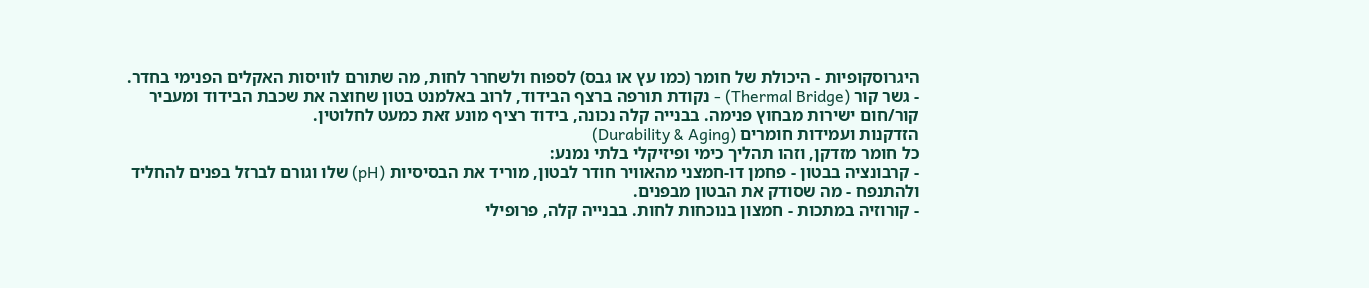היגרוסקופיות - היכולת של חומר (כמו עץ או גבס) לספוח ולשחרר לחות, מה שתורם לוויסות האקלים הפנימי בחדר.
- גשר קור (Thermal Bridge) - נקודת תורפה ברצף הבידוד, לרוב באלמנט בטון שחוצה את שכבת הבידוד ומעביר קור/חום ישירות מבחוץ פנימה. בבנייה קלה נכונה, בידוד רציף מונע זאת כמעט לחלוטין.
הזדקנות ועמידות חומרים (Durability & Aging)
כל חומר מזדקן, וזהו תהליך כימי ופיזיקלי בלתי נמנע:
- קרבונציה בבטון - פחמן דו-חמצני מהאוויר חודר לבטון, מוריד את הבסיסיות (pH) שלו וגורם לברזל בפנים להחליד ולהתנפח - מה שסודק את הבטון מבפנים.
- קורוזיה במתכות - חמצון בנוכחות לחות. בבנייה קלה, פרופילי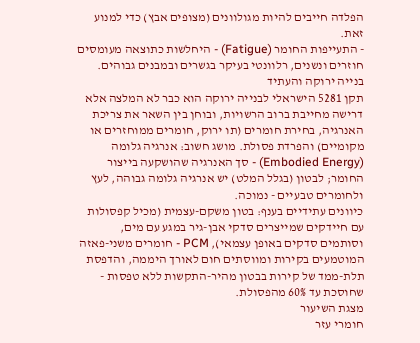הפלדה חייבים להיות מגולוונים (מצופים אבץ) כדי למנוע זאת.
- התעייפות החומר (Fatigue) - היחלשות כתוצאה מעומסים חוזרים ונשנים, רלוונטי בעיקר בגשרים ובמבנים גבוהים.
בנייה ירוקה והעתיד
תקן 5281 הישראלי לבנייה ירוקה הוא כבר לא המלצה אלא דרישה מחייבת ברוב הרשויות, ובוחן בין השאר את צריכת האנרגיה, בחירת חומרים (תו ירוק, חומרים ממוחזרים או מקומיים) והפרדת פסולת. מושג חשוב: אנרגיה גלומה (Embodied Energy) - סך האנרגיה שהושקעה בייצור החומר; לבטון (בגלל המלט) יש אנרגיה גלומה גבוהה, לעץ ולחומרים טבעיים - נמוכה.
כיוונים עתידיים בענף: בטון משקם-עצמית (מכיל קפסולות עם חיידקים שמייצרים סדקי אבן-גיר במגע עם מים, וסותמים סדקים באופן עצמאי), PCM - חומרים משני-פאזה המוטמעים בקירות ומווסתים חום לאורך היממה, והדפסת תלת-ממד של קירות בבטון מהיר-התקשות ללא טפסות - שחוסכת עד 60% מהפסולת.
מצגת השיעור
חומרי עזר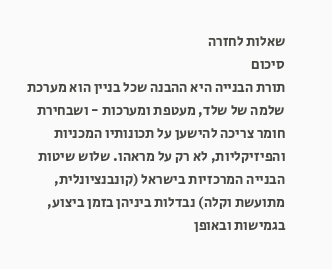שאלות לחזרה
סיכום
תורת הבנייה היא ההבנה שכל בניין הוא מערכת שלמה של שלד, מעטפת ומערכות - ושבחירת חומר צריכה להישען על תכונותיו המכניות והפיזיקליות, לא רק על מראהו. שלוש שיטות הבנייה המרכזיות בישראל (קונבנציונלית, מתועשת וקלה) נבדלות ביניהן בזמן ביצוע, בגמישות ובאופן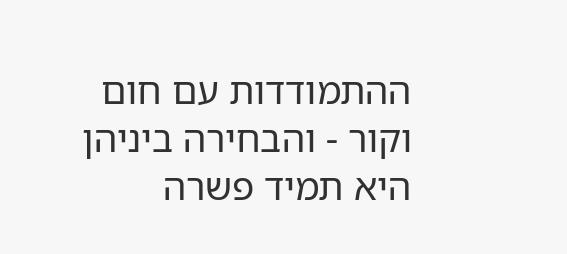ההתמודדות עם חום וקור - והבחירה ביניהן היא תמיד פשרה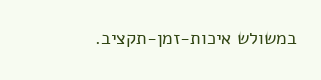במשולש איכות-זמן-תקציב.